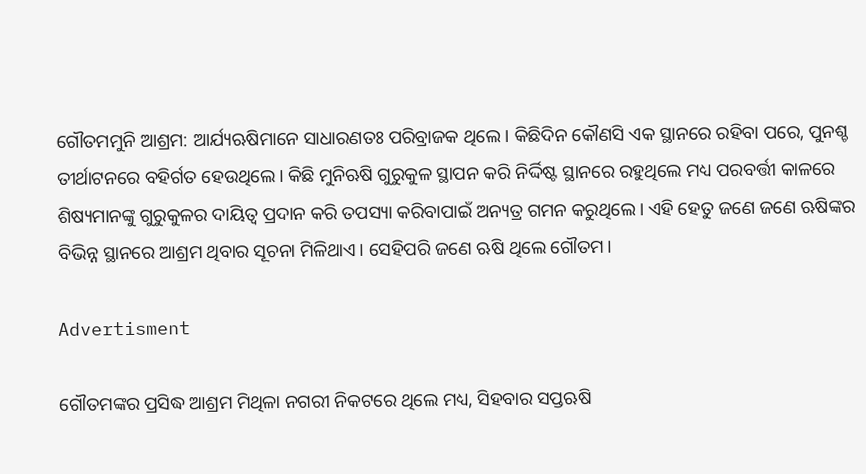ଗୌତମମୁନି ଆଶ୍ରମ: ଆର୍ଯ୍ୟଋଷିମାନେ ସାଧାରଣତଃ ପରିବ୍ରାଜକ ଥିଲେ। କିଛିଦିନ କୌଣସି ଏକ ସ୍ଥାନରେ ରହିବା ପରେ, ପୁନଶ୍ଚ ତୀର୍ଥାଟନରେ ବହିର୍ଗତ ହେଉଥିଲେ। କିଛି ମୁନିଋଷି ଗୁରୁକୁଳ ସ୍ଥାପନ କରି ନିର୍ଦ୍ଦିଷ୍ଟ ସ୍ଥାନରେ ରହୁଥିଲେ ମଧ୍ୟ ପରବର୍ତ୍ତୀ କାଳରେ ଶିଷ୍ୟମାନଙ୍କୁ ଗୁରୁକୁଳର ଦାୟିତ୍ବ ପ୍ରଦାନ କରି ତପସ୍ୟା କରିବାପାଇଁ ଅନ୍ୟତ୍ର ଗମନ କରୁଥିଲେ। ଏହି ହେତୁ ଜଣେ ଜଣେ ଋଷିଙ୍କର ବିଭିନ୍ନ ସ୍ଥାନରେ ଆଶ୍ରମ ଥିବାର ସୂଚନା ମିଳିଥାଏ। ସେହିପରି ଜଣେ ଋଷି ଥିଲେ ଗୌତମ।

Advertisment

ଗୌତମଙ୍କର ପ୍ରସିଦ୍ଧ ଆଶ୍ରମ ମିଥିଳା ନଗରୀ ନିକଟରେ ଥିଲେ ମଧ୍ୟ, ସିହବାର ସପ୍ତଋଷି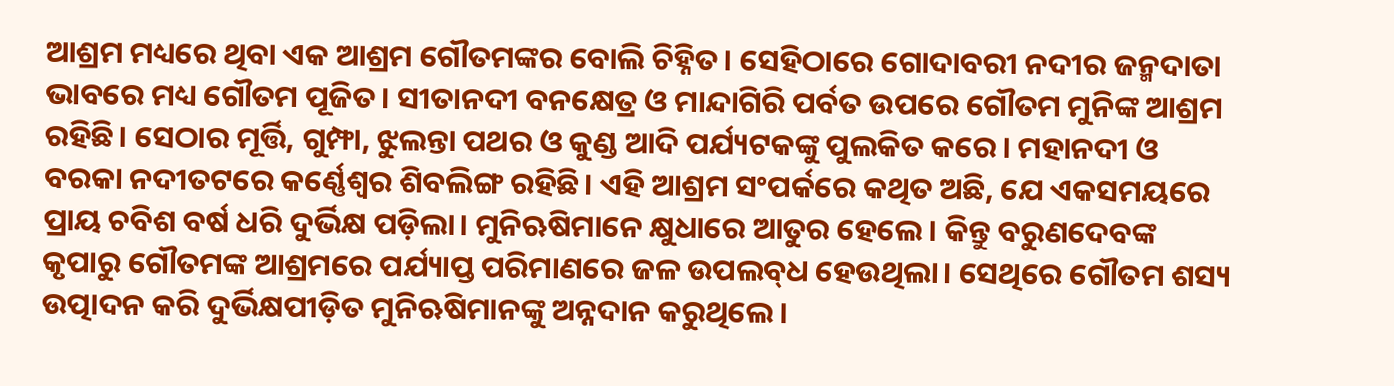ଆଶ୍ରମ ମଧ୍ୟରେ ଥିବା ଏକ ଆଶ୍ରମ ଗୌତମଙ୍କର ବୋଲି ଚିହ୍ନିତ। ସେହିଠାରେ‌ ଗୋଦାବରୀ ନଦୀର ଜନ୍ମଦାତା ଭାବରେ ମଧ୍ୟ ଗୌତମ ପୂଜିତ। ସୀତାନଦୀ ବନକ୍ଷେତ୍ର ଓ ମାନ୍ଦାଗିରି ପର୍ବତ ଉପରେ ଗୌତମ ମୁନିଙ୍କ ଆଶ୍ରମ ରହିଛି। ସେଠାର ମୂର୍ତ୍ତି, ଗୁମ୍ଫା, ଝୁଲନ୍ତା ପଥର ଓ କୁଣ୍ଡ ଆଦି ପର୍ଯ୍ୟଟକଙ୍କୁ ପୁଲକିତ କରେ। ମହାନଦୀ ଓ ବରକା ନଦୀତଟରେ କର୍ଣ୍ଣେଶ୍ବର ଶିବଲିଙ୍ଗ ରହିଛି। ଏହି ଆଶ୍ରମ ସଂପର୍କରେ କଥିତ ଅଛି, ଯେ ଏକସମୟରେ ପ୍ରାୟ ଚବିଶ ବର୍ଷ ଧରି ଦୁର୍ଭିକ୍ଷ ପଡ଼ିଲା। ମୁନିଋଷିମାନେ କ୍ଷୁଧାରେ ଆତୁର ହେଲେ। କିନ୍ତୁ ବରୁଣଦେବଙ୍କ କୃପାରୁ ଗୌତମଙ୍କ ଆଶ୍ରମରେ ପର୍ଯ୍ୟାପ୍ତ ପରିମାଣରେ ଜଳ ଉପଲବ୍‌ଧ ହେଉଥିଲା। ସେଥିରେ ଗୌତମ ଶସ୍ୟ ଉତ୍ପାଦନ କରି ଦୁର୍ଭିକ୍ଷପୀଡ଼ିତ ମୁନିଋଷିମାନଙ୍କୁ ଅନ୍ନଦାନ କରୁଥିଲେ।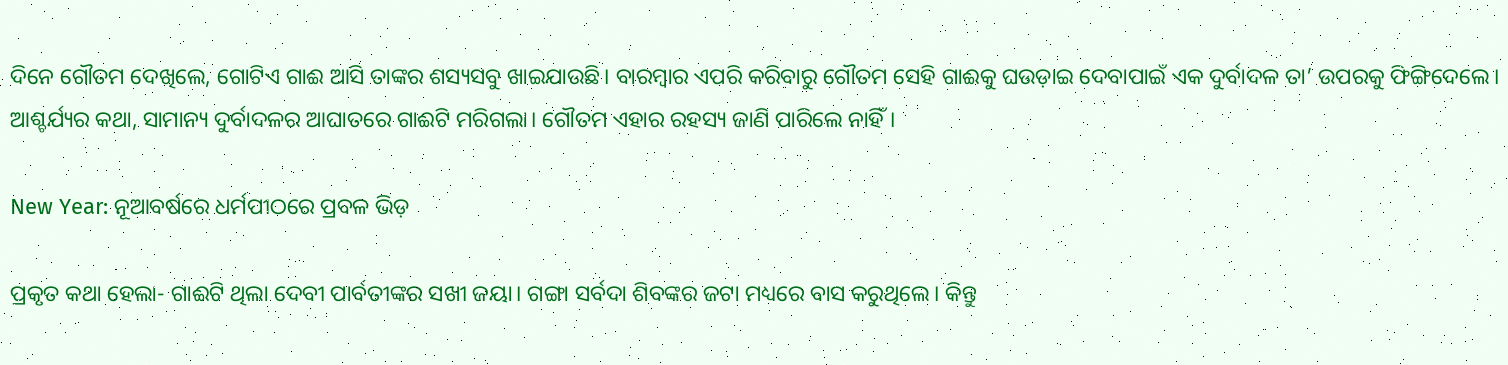ଦିନେ ଗୌତମ ଦେଖିଲେ, ଗୋଟିଏ ଗାଈ ଆସି ତାଙ୍କର ଶସ୍ୟସବୁ ଖାଇଯାଉଛି। ବାରମ୍ବାର ଏପରି କରିବାରୁ ଗୌତମ ସେହି ଗାଈକୁ ଘଉଡ଼ାଇ ଦେବାପାଇଁ ଏକ ଦୁର୍ବାଦଳ ତା’ ଉପରକୁ ଫିଙ୍ଗିଦେଲେ। ଆଶ୍ଚର୍ଯ୍ୟର କଥା, ସାମାନ୍ୟ ଦୁର୍ବାଦଳର ଆଘାତରେ ଗାଈଟି ମରିଗଲା। ଗୌତମ ଏହାର ରହସ୍ୟ ଜାଣି ପାରିଲେ ନାହିଁ।

New Year: ନୂଆବର୍ଷରେ ଧର୍ମପୀଠରେ ପ୍ରବଳ ଭିଡ଼

ପ୍ରକୃତ କଥା ହେଲା- ଗାଈଟି ଥିଲା ଦେବୀ ପାର୍ବତୀଙ୍କର ସଖୀ ଜୟା। ଗଙ୍ଗା ସର୍ବଦା ଶିବଙ୍କର ଜଟା ମଧ୍ୟରେ ବାସ କରୁଥିଲେ। କିନ୍ତୁ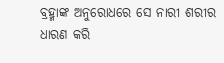ବ୍ରହ୍ମାଙ୍କ ଅନୁରୋଧରେ ସେ ନାରୀ ଶରୀର ଧାରଣ କରି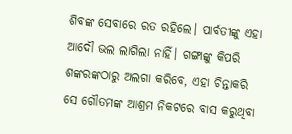ଶିବଙ୍କ ସେବାରେ ରତ ରହିଲେ। ପାର୍ବତୀଙ୍କୁ ଏହା ଆଦୌ ଭଲ ଲାଗିଲା ନାହିଁ। ଗଙ୍ଗାଙ୍କୁ କିପରି ଶଙ୍କରଙ୍କଠାରୁ ଅଲଗା କରିବେ, ଏହା ଚିନ୍ତାକରି ସେ ଗୌତମଙ୍କ ଆଶ୍ରମ ନିକଟରେ ବାସ କରୁଥିବା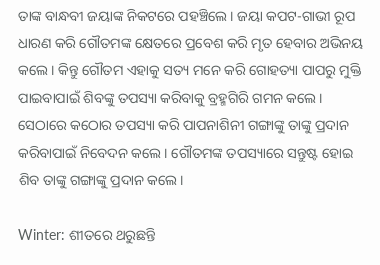ତାଙ୍କ ବାନ୍ଧବୀ ଜୟାଙ୍କ ନିକଟରେ ପହଞ୍ଚିଲେ। ଜୟା କପଟ-ଗାଭୀ ରୂପ ଧାରଣ କରି ଗୌତମଙ୍କ କ୍ଷେତରେ ପ୍ରବେଶ କରି ମୃତ ହେବାର ଅଭିନୟ କଲେ। କିନ୍ତୁ ଗୌତମ ଏହାକୁ ସତ୍ୟ ମନେ କରି ଗୋହତ୍ୟା ପାପରୁ ମୁକ୍ତି ପାଇବାପାଇଁ ଶିବଙ୍କୁ ତପସ୍ୟା କରିବାକୁ ବ୍ରହ୍ମଗିରି ଗମନ କଲେ। ସେଠାରେ କଠୋର ତପସ୍ୟା କରି ପାପନାଶିନୀ ଗଙ୍ଗାଙ୍କୁ ତାଙ୍କୁ ପ୍ରଦାନ କରିବାପାଇଁ ନିବେଦନ କଲେ। ଗୌତମଙ୍କ ତପସ୍ୟାରେ ସନ୍ତୁଷ୍ଟ ହୋଇ ଶିବ ତାଙ୍କୁ ଗଙ୍ଗାଙ୍କୁ ପ୍ରଦାନ କଲେ।

Winter: ଶୀତରେ ଥରୁଛନ୍ତି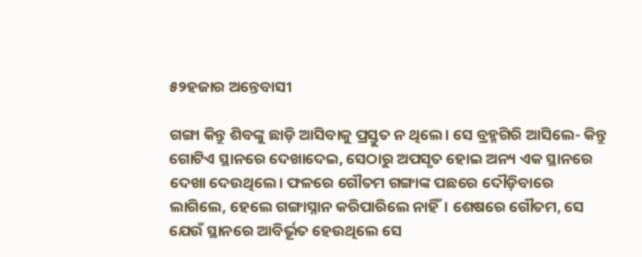୫୨ହଜାର ଅନ୍ତେବାସୀ

ଗଙ୍ଗା କିନ୍ତୁ ଶିବଙ୍କୁ ଛାଡ଼ି ଆସିବାକୁ ପ୍ରସ୍ତୁତ ନ ଥିଲେ। ସେ ବ୍ରହ୍ମଗିରି ଆସିଲେ- କିନ୍ତୁ ଗୋଟିଏ ସ୍ଥାନରେ ଦେଖାଦେଇ, ସେଠାରୁ ଅପସୃତ ହୋଇ ଅନ୍ୟ ଏକ ସ୍ଥାନରେ ଦେଖା ଦେଉଥିଲେ। ଫଳରେ ଗୌତମ ଗଙ୍ଗାଙ୍କ ପଛରେ ଦୌଡ଼ିବାରେ ଲାଗିଲେ, ହେଲେ ଗଙ୍ଗ‌ାସ୍ନାନ କରିପାରିଲେ ନାହିଁ। ଶେଷରେ ଗୌତମ, ସେ ଯେଉଁ ସ୍ଥାନରେ ଆବିର୍ଭୂତ ହେଉଥିଲେ ସେ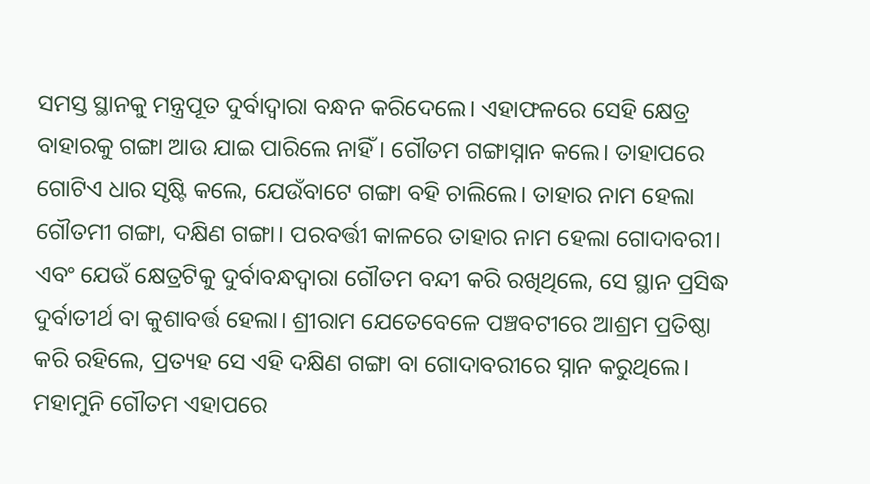ସମସ୍ତ ସ୍ଥାନକୁ ମନ୍ତ୍ରପୂତ ଦୁର୍ବାଦ୍ବାରା ବନ୍ଧନ କରିଦେଲେ। ଏହାଫଳରେ ସେହି କ୍ଷେତ୍ର ବାହାରକୁ ଗଙ୍ଗା ଆଉ ଯାଇ ପାରିଲେ ନାହିଁ। ଗୌତମ ଗଙ୍ଗାସ୍ନାନ କଲେ। ତାହାପରେ ଗୋଟିଏ ଧାର ସୃଷ୍ଟି କଲେ, ଯେଉଁବାଟେ ଗଙ୍ଗା ବହି ଚାଲିଲେ। ତାହାର ନାମ ହେଲା ଗୌତମୀ ଗଙ୍ଗା, ଦକ୍ଷିଣ ଗଙ୍ଗା। ପରବର୍ତ୍ତୀ କାଳରେ ତାହାର ନାମ ହେଲା ଗୋଦାବରୀ। ଏବଂ ଯେଉଁ କ୍ଷେତ୍ରଟିକୁ ଦୁର୍ବାବନ୍ଧଦ୍ବାରା ଗୌତମ ବନ୍ଦୀ କରି ରଖିଥିଲେ, ସେ ସ୍ଥାନ ପ୍ରସିଦ୍ଧ ଦୁର୍ବାତୀର୍ଥ ବା କୁଶାବର୍ତ୍ତ ହେଲା। ଶ୍ରୀରାମ ଯେତେବେଳେ ପଞ୍ଚବଟୀରେ ଆଶ୍ରମ ପ୍ରତିଷ୍ଠା କରି ରହିଲେ, ପ୍ରତ୍ୟହ ସେ ଏହି ଦକ୍ଷିଣ ଗଙ୍ଗା ବା ଗୋଦାବରୀରେ ସ୍ନାନ କରୁଥିଲେ। ମହାମୁନି ଗୌତମ ଏହାପରେ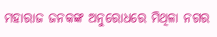ମହାରାଜ ଜନକଙ୍କ ଅନୁରୋଧରେ ମିଥିଳା ନଗର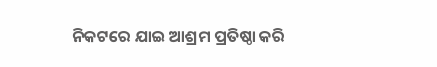ନିକଟରେ ଯାଇ ଆଶ୍ରମ ପ୍ରତିଷ୍ଠା କରି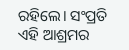ରହିଲେ। ସଂପ୍ରତି ଏହି ଆଶ୍ରମର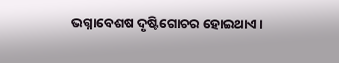ଭଗ୍ନାବ‌େଶଷ ଦୃଷ୍ଟିଗୋଚର ହୋଇଥାଏ।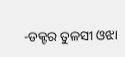-ଡକ୍ଟର ତୁଳସୀ ଓଝା